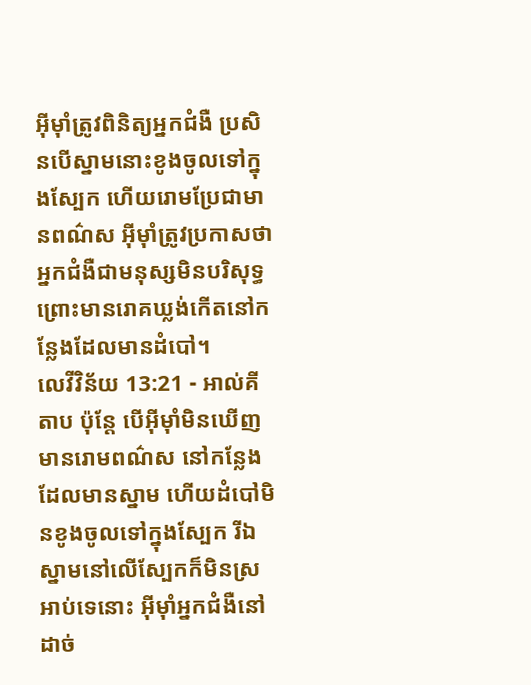អ៊ីមុាំត្រូវពិនិត្យអ្នកជំងឺ ប្រសិនបើស្នាមនោះខូងចូលទៅក្នុងស្បែក ហើយរោមប្រែជាមានពណ៌ស អ៊ីមុាំត្រូវប្រកាសថាអ្នកជំងឺជាមនុស្សមិនបរិសុទ្ធ ព្រោះមានរោគឃ្លង់កើតនៅកន្លែងដែលមានដំបៅ។
លេវីវិន័យ 13:21 - អាល់គីតាប ប៉ុន្តែ បើអ៊ីមុាំមិនឃើញមានរោមពណ៌ស នៅកន្លែងដែលមានស្នាម ហើយដំបៅមិនខូងចូលទៅក្នុងស្បែក រីឯស្នាមនៅលើស្បែកក៏មិនស្រអាប់ទេនោះ អ៊ីមុាំអ្នកជំងឺនៅដាច់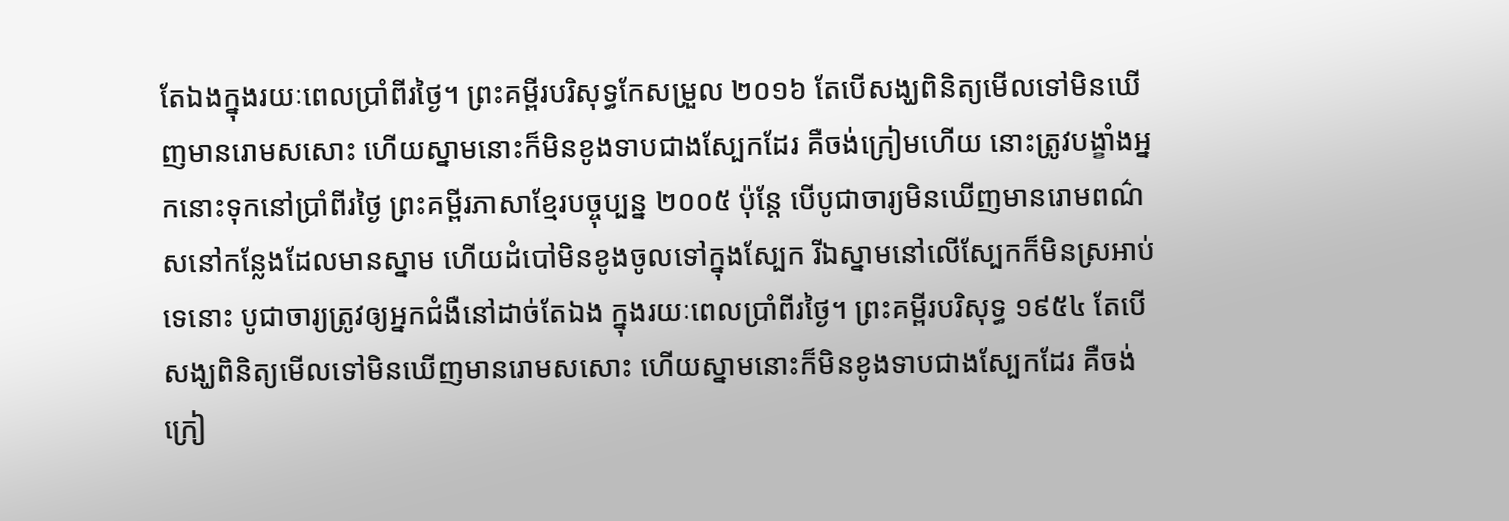តែឯងក្នុងរយៈពេលប្រាំពីរថ្ងៃ។ ព្រះគម្ពីរបរិសុទ្ធកែសម្រួល ២០១៦ តែបើសង្ឃពិនិត្យមើលទៅមិនឃើញមានរោមសសោះ ហើយស្នាមនោះក៏មិនខូងទាបជាងស្បែកដែរ គឺចង់ក្រៀមហើយ នោះត្រូវបង្ខាំងអ្នកនោះទុកនៅប្រាំពីរថ្ងៃ ព្រះគម្ពីរភាសាខ្មែរបច្ចុប្បន្ន ២០០៥ ប៉ុន្តែ បើបូជាចារ្យមិនឃើញមានរោមពណ៌សនៅកន្លែងដែលមានស្នាម ហើយដំបៅមិនខូងចូលទៅក្នុងស្បែក រីឯស្នាមនៅលើស្បែកក៏មិនស្រអាប់ទេនោះ បូជាចារ្យត្រូវឲ្យអ្នកជំងឺនៅដាច់តែឯង ក្នុងរយៈពេលប្រាំពីរថ្ងៃ។ ព្រះគម្ពីរបរិសុទ្ធ ១៩៥៤ តែបើសង្ឃពិនិត្យមើលទៅមិនឃើញមានរោមសសោះ ហើយស្នាមនោះក៏មិនខូងទាបជាងស្បែកដែរ គឺចង់ក្រៀ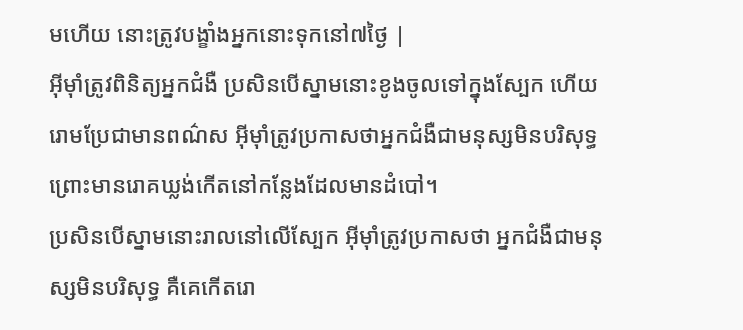មហើយ នោះត្រូវបង្ខាំងអ្នកនោះទុកនៅ៧ថ្ងៃ |
អ៊ីមុាំត្រូវពិនិត្យអ្នកជំងឺ ប្រសិនបើស្នាមនោះខូងចូលទៅក្នុងស្បែក ហើយរោមប្រែជាមានពណ៌ស អ៊ីមុាំត្រូវប្រកាសថាអ្នកជំងឺជាមនុស្សមិនបរិសុទ្ធ ព្រោះមានរោគឃ្លង់កើតនៅកន្លែងដែលមានដំបៅ។
ប្រសិនបើស្នាមនោះរាលនៅលើស្បែក អ៊ីមុាំត្រូវប្រកាសថា អ្នកជំងឺជាមនុស្សមិនបរិសុទ្ធ គឺគេកើតរោ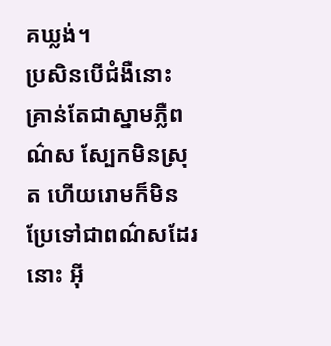គឃ្លង់។
ប្រសិនបើជំងឺនោះគ្រាន់តែជាស្នាមភ្លឺពណ៌ស ស្បែកមិនស្រុត ហើយរោមក៏មិនប្រែទៅជាពណ៌សដែរនោះ អ៊ី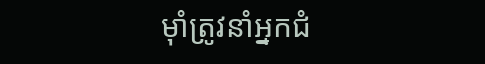មុាំត្រូវនាំអ្នកជំ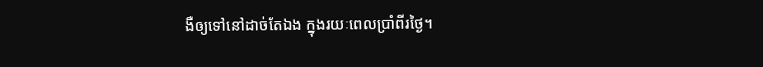ងឺឲ្យទៅនៅដាច់តែឯង ក្នុងរយៈពេលប្រាំពីរថ្ងៃ។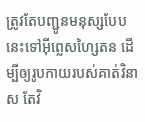ត្រូវតែបញ្ជូនមនុស្សបែបនេះទៅអ៊ីព្លេសហ្សៃតន ដើម្បីឲ្យរូបកាយរបស់គាត់វិនាស តែវិ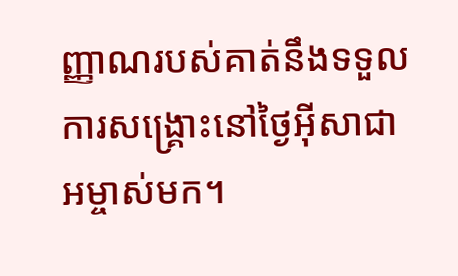ញ្ញាណរបស់គាត់នឹងទទួលការសង្គ្រោះនៅថ្ងៃអ៊ីសាជាអម្ចាស់មក។